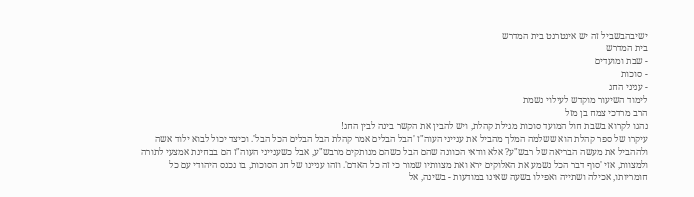ישיבהבשביל זה יש אינטרנט בית המדרש
בית המדרש
- שבת ומועדים
- סוכות
- עניני החג
לימוד השיעור מוקדש לעילוי נשמת
הרב מרדכי צמח בן מזל
נהגו לקרוא בשבת חול המועד סוכות מגילת קהלת, ויש להבין את הקשר בינה לבין החג!
עיקרו של ספר קהלת הוא ששלמה המלך מהביל את ענייני העוה"ז 'הבל הבלים אמר קהלת הבל הבלים הכל הבל'. וכיצד יכול לבוא ילוד אשה ולההביל את מעשה הבריאה של רבש"ע? אלא וודאי הכוונה שהם הבל כשהם מנותקים מרבש"ע, אבל כשענייני העוה"ז הם בבחינת אמצעי לתורה ולמצוות, אזי 'סוף דבר הכל נשמע את האלוקים ירא ואת מצוותיו שמור כי זה כל האדם'. וזהו עניינו של חג הסוכות, בו נכנס היהודי עם כל חומריותו, אכילה ושתייה ואפילו בשעה שאינו במודעות - בשינה, אל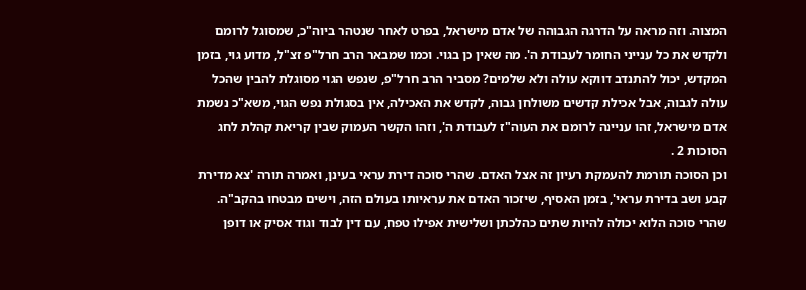המצוה. וזה מראה על הדרגה הגבוהה של אדם מישראל, בפרט לאחר שנטהר ביוה"כ, שמסוגל לרומם ולקדש את כל ענייני החומר לעבודת ה'. מה שאין כן בגוי. וכמו שמבאר הרב חרל"פ זצ"ל, מדוע גוי, בזמן המקדש, יכול להתנדב דווקא עולה ולא שלמים? מסביר הרב חרל"פ, שנפש הגוי מסוגלת להבין שהכל עולה לגבוה, אבל אכילת קדשים משולחן גבוה, לקדש את האכילה, אין בסגולת נפש הגוי, משא"כ נשמת אדם מישראל, זהו עניינה לרומם את העוה"ז לעבודת ה', וזהו הקשר העמוק שבין קריאת קהלת לחג הסוכות 2 .
וכן הסוכה תורמת להעמקת רעיון זה אצל האדם. שהרי סוכה דירת עראי בעינן, ואמרה תורה 'צא מדירת קבע ושב בדירת עראי', בזמן האסיף, שיזכור האדם את עראיותו בעולם הזה, וישים מבטחו בהקב"ה. שהרי סוכה הלוא יכולה להיות שתים כהלכתן ושלישית אפילו טפח, עם דין לבוד וגוד אסיק או דופן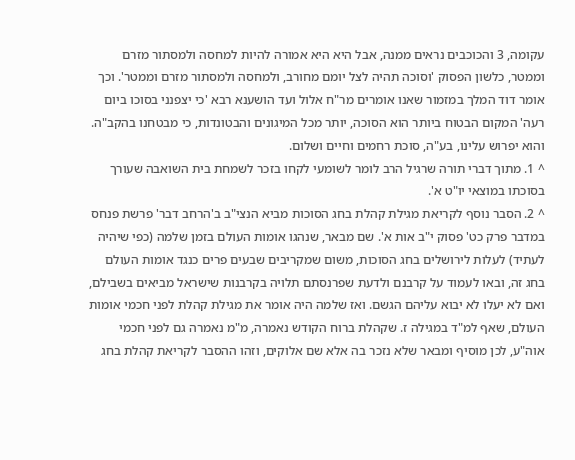עקומה, 3 והכוכבים נראים ממנה, אבל היא היא אמורה להיות למחסה ולמסתור מזרם וממטר, כלשון הפסוק 'וסוכה תהיה לצל יומם מחורב, ולמחסה ולמסתור מזרם וממטר'. וכך אומר דוד המלך במזמור שאנו אומרים מר"ח אלול ועד הושענא רבא 'כי יצפנני בסוכו ביום רעה' המקום הבטוח ביותר הוא הסוכה, יותר מכל המיגונים והבטונדות, כי מבטחנו בהקב"ה. והוא יפרוש עלינו, בע"ה, סוכת רחמים וחיים ושלום.
^ 1. מתוך דברי תורה שרגיל הרב לומר לשומעי לקחו בזכר לשמחת בית השואבה שעורך בסוכתו במוצאי יו"ט א'.
^ 2. הסבר נוסף לקריאת מגילת קהלת בחג הסוכות מביא הנצי"ב ב'הרחב דבר' פרשת פנחס במדבר פרק כט' פסוק י"ב אות א'. שם מבאר, שנהגו אומות העולם בזמן שלמה (כפי שיהיה לעתיד) לעלות לירושלים בחג הסוכות, משום שמקריבים שבעים פרים כנגד אומות העולם בחג זה, ובאו לעמוד על קרבנם ולדעת שפרנסתם תלויה בקרבנות שישראל מביאים בשבילם, ואם לא יעלו לא יבוא עליהם הגשם. ואז שלמה היה אומר את מגילת קהלת לפני חכמי אומות העולם, שאף למ"ד במגילה ז. שקהלת ברוח הקודש נאמרה, מ"מ נאמרה גם לפני חכמי אוה"ע, לכן מוסיף ומבאר שלא נזכר בה אלא שם אלוקים, וזהו ההסבר לקריאת קהלת בחג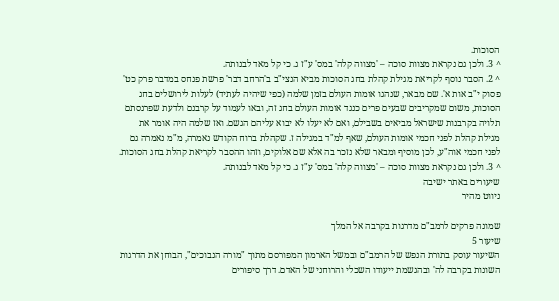הסוכות.
^ 3. ולכן גם נקראת מצוות סוכה – 'מצווה קלה' במס' ע"ז ג. כי קל מאד לבנותה.
^ 2. הסבר נוסף לקריאת מגילת קהלת בחג הסוכות מביא הנצי"ב ב'הרחב דבר' פרשת פנחס במדבר פרק כט' פסוק י"ב אות א'. שם מבאר, שנהגו אומות העולם בזמן שלמה (כפי שיהיה לעתיד) לעלות לירושלים בחג הסוכות, משום שמקריבים שבעים פרים כנגד אומות העולם בחג זה, ובאו לעמוד על קרבנם ולדעת שפרנסתם תלויה בקרבנות שישראל מביאים בשבילם, ואם לא יעלו לא יבוא עליהם הגשם. ואז שלמה היה אומר את מגילת קהלת לפני חכמי אומות העולם, שאף למ"ד במגילה ז. שקהלת ברוח הקודש נאמרה, מ"מ נאמרה גם לפני חכמי אוה"ע, לכן מוסיף ומבאר שלא נזכר בה אלא שם אלוקים, וזהו ההסבר לקריאת קהלת בחג הסוכות.
^ 3. ולכן גם נקראת מצוות סוכה – 'מצווה קלה' במס' ע"ז ג. כי קל מאד לבנותה.
שיעורים באתר ישיבה
ניווט מהיר

שמונה פרקים לרמב"ם מדרגות בקרבה אל המלך
שיעור 5
השיעור עוסק בתורת הנפש של הרמב"ם ובמשל הארמון המפורסם מתוך "מורה הנבוכים", הבוחן את הדרגות השונות בקרבה לה' ובהגשמת ייעודו השכלי והרוחני של האדם. דרך סיפורים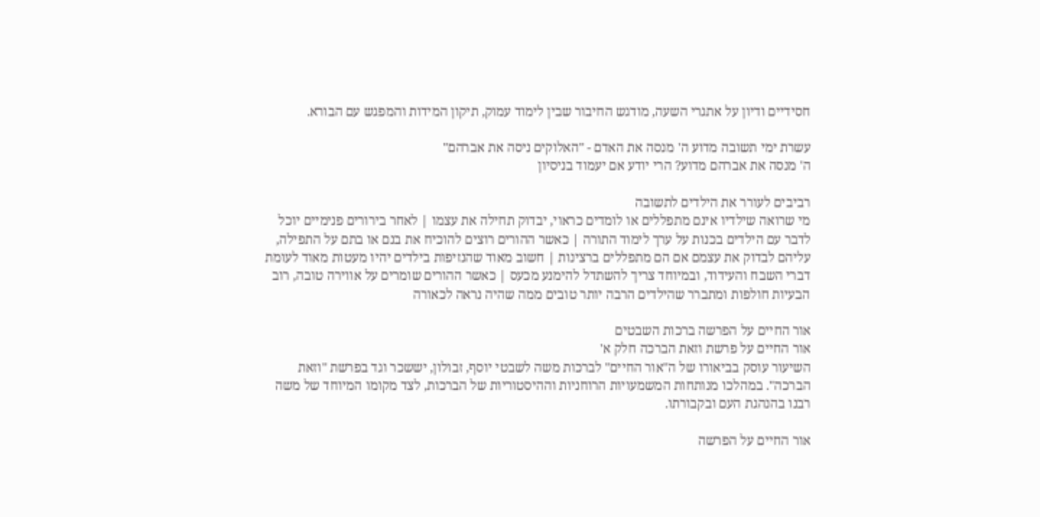חסידיים ודיון על אתגרי השעה, מודגש החיבור שבין לימוד עמוק, תיקון המידות והמפגש עם הבורא.

עשרת ימי תשובה מדוע ה' מנסה את האדם - "האלוקים ניסה את אברהם"
ה' מנסה את אברהם מדוע? הרי יודע אם יעמוד בניסיון

רביבים לעורר את הילדים לתשובה
מי שרואה שילדיו אינם מתפללים או לומדים כראוי, יבדוק תחילה את עצמו | לאחר בירורים פנימיים יוכל לדבר עם הילדים בכנות על ערך לימוד התורה | כאשר ההורים רוצים להוכיח את בנם או בתם על התפילה, עליהם לבדוק את עצמם אם הם מתפללים ברצינות | חשוב מאוד שהנזיפות בילדים יהיו מעטות מאוד לעומת דברי השבח והעידוד, ובמיוחד צריך להשתדל להימנע מכעס | כאשר ההורים שומרים על אווירה טובה, רוב הבעיות חולפות ומתברר שהילדים הרבה יותר טובים ממה שהיה נראה לכאורה

אור החיים על הפרשה ברכות השבטים
אור החיים על פרשת וזאת הברכה חלק א'
השיעור עוסק בביאורו של ה"אור החיים" לברכות משה לשבטי יוסף, זבולון, יששכר וגד בפרשת "וזאת הברכה". במהלכו מנותחות המשמעויות הרוחניות וההיסטוריות של הברכות, לצד מקומו המיוחד של משה רבנו בהנהגת העם ובקבורתו.

אור החיים על הפרשה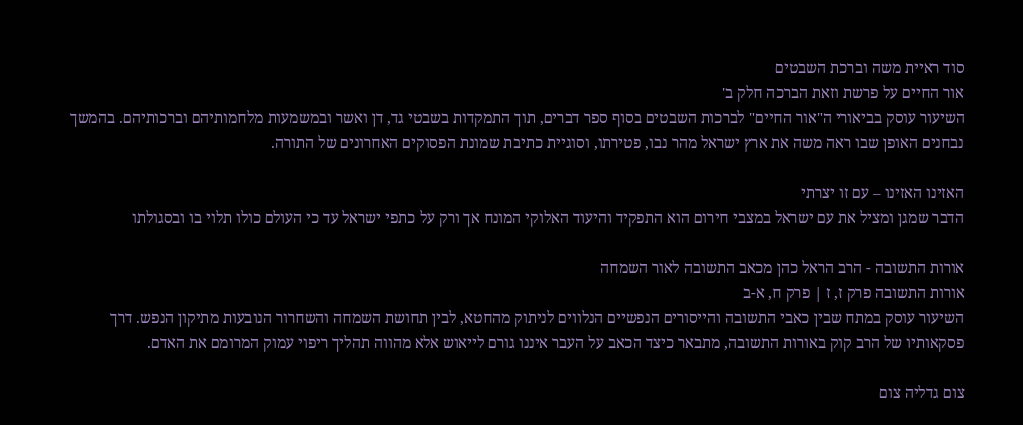סוד ראיית משה וברכת השבטים
אור החיים על פרשת וזאת הברכה חלק ב'
השיעור עוסק בביאורי ה"אור החיים" לברכות השבטים בסוף ספר דברים, תוך התמקדות בשבטי גד, דן ואשר ובמשמעות מלחמותיהם וברכותיהם. בהמשך נבחנים האופן שבו ראה משה את ארץ ישראל מהר נבו, פטירתו, וסוגיית כתיבת שמונת הפסוקים האחרונים של התורה.

האזינו האזינו – עם זו יצרתי
הדבר שמגן ומציל את עם ישראל במצבי חירום הוא התפקיד והיעוד האלוקי המונח אך ורק על כתפי ישראל עד כי העולם כולו תלוי בו ובסגולתו

אורות התשובה - הרב הראל כהן מכאב התשובה לאור השמחה
אורות התשובה פרק ז, ז | פרק ח, א-ב
השיעור עוסק במתח שבין כאבי התשובה והייסורים הנפשיים הנלווים לניתוק מהחטא, לבין תחושת השמחה והשחרור הנובעות מתיקון הנפש. דרך פסקאותיו של הרב קוק באורות התשובה, מתבאר כיצד הכאב על העבר איננו גורם לייאוש אלא מהווה תהליך ריפוי עמוק המרומם את האדם.

צום גדליה צום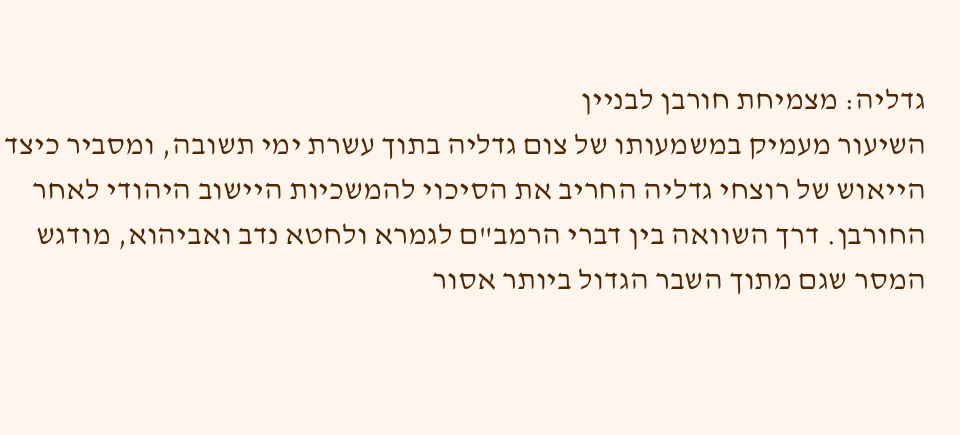גדליה: מצמיחת חורבן לבניין
השיעור מעמיק במשמעותו של צום גדליה בתוך עשרת ימי תשובה, ומסביר כיצד הייאוש של רוצחי גדליה החריב את הסיכוי להמשכיות היישוב היהודי לאחר החורבן. דרך השוואה בין דברי הרמב"ם לגמרא ולחטא נדב ואביהוא, מודגש המסר שגם מתוך השבר הגדול ביותר אסור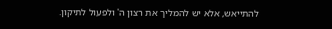להתייאש, אלא יש להמליך את רצון ה' ולפעול לתיקון.